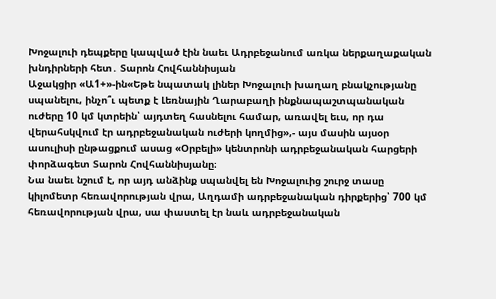Խոջալուի դեպքերը կապված էին նաեւ Ադրբեջանում առկա ներքաղաքական խնդիրների հետ․ Տարոն Հովհաննիսյան
Աջակցիր «Ա1+»-ին«Եթե նպատակ լիներ Խոջալուի խաղաղ բնակչությանը սպանելու, ինչո՞ւ պետք է Լեռնային Ղարաբաղի ինքնապաշտպանական ուժերը 10 կմ կտրեին՝ այդտեղ հասնելու համար, առավել եւս, որ դա վերահսկվում էր ադրբեջանական ուժերի կողմից»,- այս մասին այսօր ասուլիսի ընթացքում ասաց «Օրբելի» կենտրոնի ադրբեջանական հարցերի փորձագետ Տարոն Հովհաննիսյանը։
Նա նաեւ նշում է, որ այդ անձինք սպանվել են Խոջալուից շուրջ տասը կիլոմետր հեռավորության վրա, Աղդամի ադրբեջանական դիրքերից՝ 700 կմ հեռավորության վրա, սա փաստել էր նաև ադրբեջանական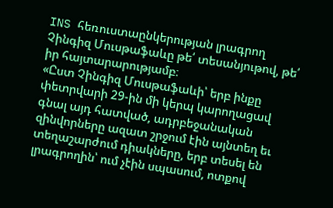INS հեռուստաընկերության լրագրող Չինգիզ Մուսթաֆաևը թե՛ տեսանյութով, թե՛ իր հայտարարությամբ։
«Ըստ Չինգիզ Մուսթաֆաևի՝ երբ ինքը փետրվարի 29-ին մի կերպ կարողացավ գնալ այդ հատված, ադրբեջանական զինվորները ազատ շրջում էին այնտեղ եւ տեղաշարժում դիակները, երբ տեսել են լրագրողին՝ ում չէին սպասում, ոտքով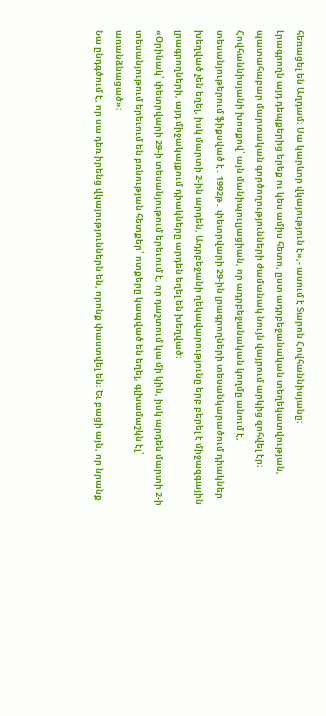հեռացել են Աղդամ։ Սա կարևոր վկայություն է»,- ասում է Տարոն Հովհաննիսյանը։
Լրագրողն այդ դեպքերից երեք ու կես ամիս հետո, ըստ ադրբեջանական տեղեկատվության, պատահաբար մարտական գործողությունների ժամանակ նույն վայրում արկից զոհվել էր։
Հովհաննիսյանի խոսքով՝ այն մանիպուլյացիան, որ ադրբեջանական կողմը անում է, տեսանյութերում ֆիքսված է․ 1992թ․ փետրվարի 29-ին լրագրողների տեսանկարածում դիակներ խեղված չեն եղել, իսկ մարտի 2-ին արդեն, Ադրբեջանի ղեկավարությունը երբ բերել է միջազգային լրագրողների, այդ միջակայքում դիակները արդեն եղել են խեղված։
«Օրինակ՝ փետրվարի 29-ի տեսանյութում երեւում է, որ դաշտում կա մի կին, իսկ արդեն մարտի 2-ի տեսանյութում երեւում են բռնության հետքեր՝ ոտքերը կապված են եղել, գլխամաշկն էլ՝ առանձնացած»։
Նա ընդգծում է, որ սա դեռ իրենց վկայություններն են, որոնք փաստվել են։ Եւ բացի այն, որ նրանք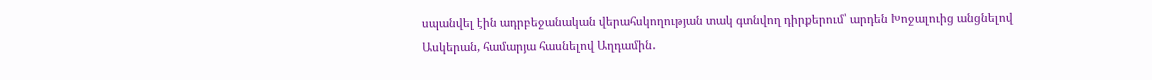սպանվել էին ադրբեջանական վերահսկողության տակ գտնվող դիրքերում՝ արդեն Խոջալուից անցնելով Ասկերան, համարյա հասնելով Աղդամին․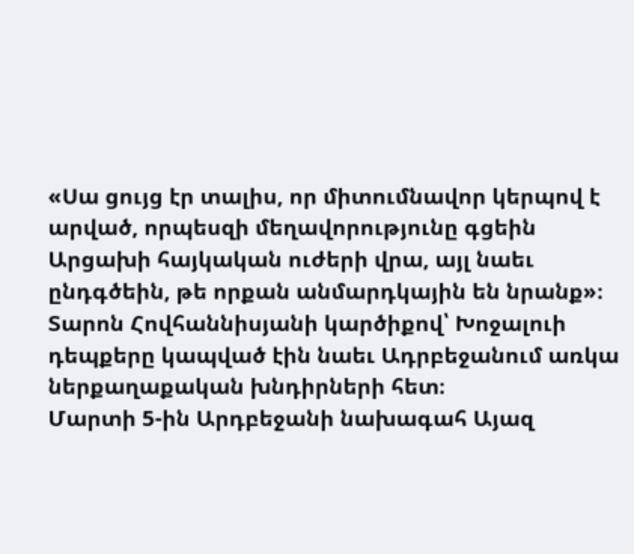«Սա ցույց էր տալիս, որ միտումնավոր կերպով է արված, որպեսզի մեղավորությունը գցեին Արցախի հայկական ուժերի վրա, այլ նաեւ ընդգծեին, թե որքան անմարդկային են նրանք»։
Տարոն Հովհաննիսյանի կարծիքով՝ Խոջալուի դեպքերը կապված էին նաեւ Ադրբեջանում առկա ներքաղաքական խնդիրների հետ։
Մարտի 5-ին Արդբեջանի նախագահ Այազ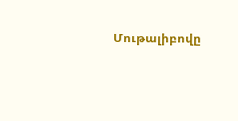Մութալիբովը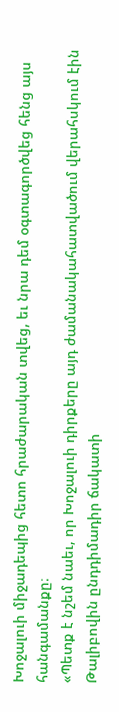Խոջալուի միջադեպից հետո հրաժարական տվեց, եւ նրա դեմ օգտագործվեց հենց այս հանգամանքը։
«Պետք է նշեմ նաեւ, որ Խոջալուի դիրքերը այդ ժամանակահատվածում վերահսկում էին Թալիբովին ընդդիմադիր ճակատի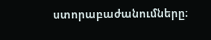ստորաբաժանումները։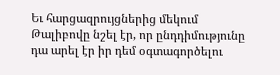Եւ հարցազրույցներից մեկում Թալիբովը նշել էր, որ ընդդիմությունը դա արել էր իր դեմ օգտագործելու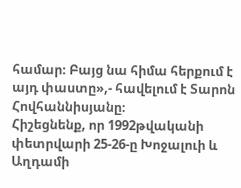համար։ Բայց նա հիմա հերքում է այդ փաստը»,- հավելում է Տարոն Հովհաննիսյանը։
Հիշեցնենք, որ 1992թվականի փետրվարի 25-26-ը Խոջալուի և Աղդամի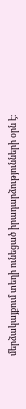մերձակայքում տեղի ունեցած իրադարձությունների օրն է։